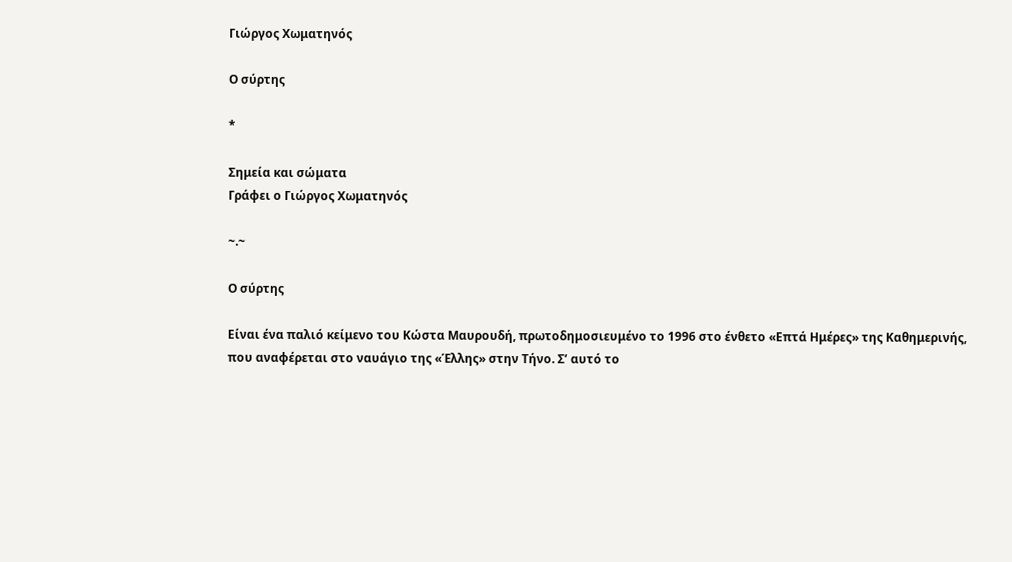Γιώργος Χωματηνός

Ο σύρτης

*

Σημεία και σώματα
Γράφει ο Γιώργος Χωματηνός

~.~

Ο σύρτης

Είναι ένα παλιό κείμενο του Κώστα Μαυρουδή, πρωτοδημοσιευμένο το 1996 στο ένθετο «Επτά Ημέρες» της Καθημερινής, που αναφέρεται στο ναυάγιο της «Έλλης» στην Τήνο. Σ’ αυτό το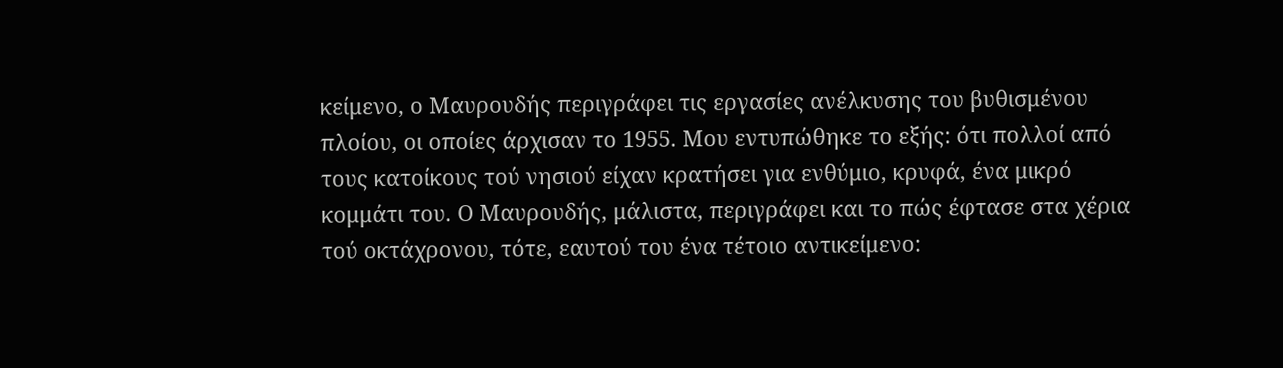κείμενο, ο Μαυρουδής περιγράφει τις εργασίες ανέλκυσης του βυθισμένου πλοίου, οι οποίες άρχισαν το 1955. Μου εντυπώθηκε το εξής: ότι πολλοί από τους κατοίκους τού νησιού είχαν κρατήσει για ενθύμιο, κρυφά, ένα μικρό κομμάτι του. Ο Μαυρουδής, μάλιστα, περιγράφει και το πώς έφτασε στα χέρια τού οκτάχρονου, τότε, εαυτού του ένα τέτοιο αντικείμενο: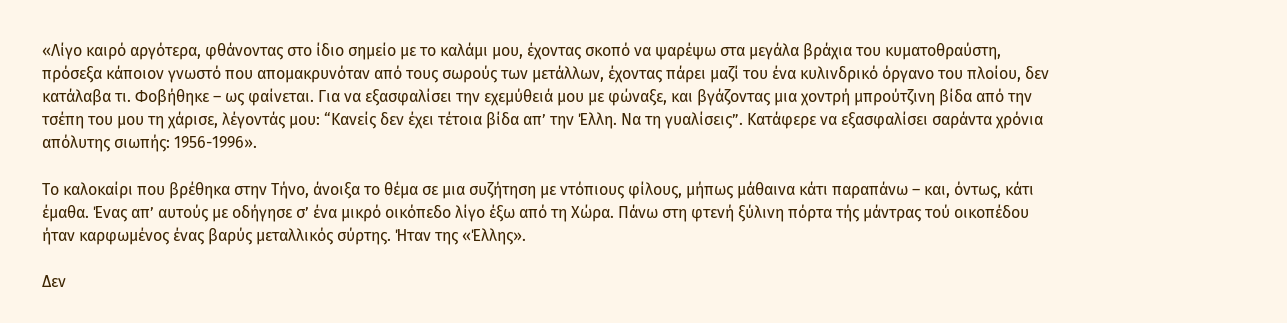«Λίγο καιρό αργότερα, φθάνοντας στο ίδιο σημείο με το καλάμι μου, έχοντας σκοπό να ψαρέψω στα μεγάλα βράχια του κυματοθραύστη, πρόσεξα κάποιον γνωστό που απομακρυνόταν από τους σωρούς των μετάλλων, έχοντας πάρει μαζί του ένα κυλινδρικό όργανο του πλοίου, δεν κατάλαβα τι. Φοβήθηκε – ως φαίνεται. Για να εξασφαλίσει την εχεμύθειά μου με φώναξε, και βγάζοντας μια χοντρή μπρούτζινη βίδα από την τσέπη του μου τη χάρισε, λέγοντάς μου: “Κανείς δεν έχει τέτοια βίδα απ’ την Έλλη. Να τη γυαλίσεις”. Κατάφερε να εξασφαλίσει σαράντα χρόνια απόλυτης σιωπής: 1956-1996».

Το καλοκαίρι που βρέθηκα στην Τήνο, άνοιξα το θέμα σε μια συζήτηση με ντόπιους φίλους, μήπως μάθαινα κάτι παραπάνω – και, όντως, κάτι έμαθα. Ένας απ’ αυτούς με οδήγησε σ’ ένα μικρό οικόπεδο λίγο έξω από τη Χώρα. Πάνω στη φτενή ξύλινη πόρτα τής μάντρας τού οικοπέδου ήταν καρφωμένος ένας βαρύς μεταλλικός σύρτης. Ήταν της «Έλλης».

Δεν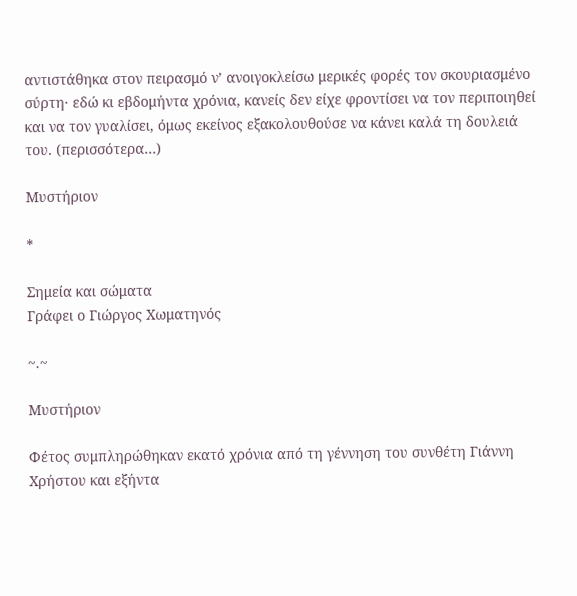αντιστάθηκα στον πειρασμό ν’ ανοιγοκλείσω μερικές φορές τον σκουριασμένο σύρτη· εδώ κι εβδομήντα χρόνια, κανείς δεν είχε φροντίσει να τον περιποιηθεί και να τον γυαλίσει, όμως εκείνος εξακολουθούσε να κάνει καλά τη δουλειά του. (περισσότερα…)

Μυστήριον

*

Σημεία και σώματα
Γράφει ο Γιώργος Χωματηνός

~.~

Μυστήριον

Φέτος συμπληρώθηκαν εκατό χρόνια από τη γέννηση του συνθέτη Γιάννη Χρήστου και εξήντα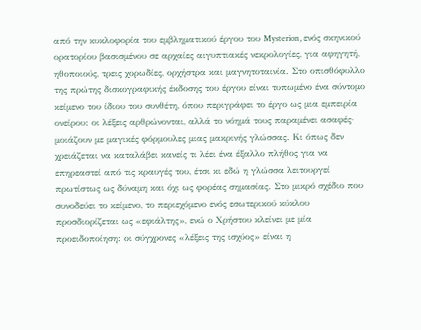από την κυκλοφορία του εμβληματικού έργου του Mysterion, ενός σκηνικού ορατορίου βασισμένου σε αρχαίες αιγυπτιακές νεκρολογίες, για αφηγητή, ηθοποιούς, τρεις χορωδίες, ορχήστρα και μαγνητοταινία. Στο οπισθόφυλλο της πρώτης δισκογραφικής έκδοσης του έργου είναι τυπωμένο ένα σύντομο κείμενο του ίδιου του συνθέτη, όπου περιγράφει το έργο ως μια εμπειρία ονείρου: οι λέξεις αρθρώνονται, αλλά το νόημά τους παραμένει ασαφές· μοιάζουν με μαγικές φόρμουλες μιας μακρινής γλώσσας. Κι όπως δεν χρειάζεται να καταλάβει κανείς τι λέει ένα έξαλλο πλήθος για να επηρεαστεί από τις κραυγές του, έτσι κι εδώ η γλώσσα λειτουργεί πρωτίστως ως δύναμη και όχι ως φορέας σημασίας. Στο μικρό σχέδιο που συνοδεύει το κείμενο, το περιεχόμενο ενός εσωτερικού κύκλου προσδιορίζεται ως «εφιάλτης», ενώ ο Χρήστου κλείνει με μία προειδοποίηση: οι σύγχρονες «λέξεις της ισχύος» είναι η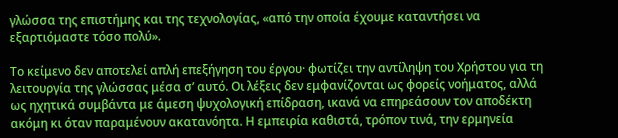γλώσσα της επιστήμης και της τεχνολογίας, «από την οποία έχουμε καταντήσει να εξαρτιόμαστε τόσο πολύ».

Το κείμενο δεν αποτελεί απλή επεξήγηση του έργου· φωτίζει την αντίληψη του Χρήστου για τη λειτουργία της γλώσσας μέσα σ’ αυτό. Οι λέξεις δεν εμφανίζονται ως φορείς νοήματος, αλλά ως ηχητικά συμβάντα με άμεση ψυχολογική επίδραση, ικανά να επηρεάσουν τον αποδέκτη ακόμη κι όταν παραμένουν ακατανόητα. Η εμπειρία καθιστά, τρόπον τινά, την ερμηνεία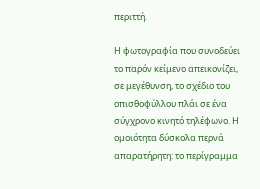περιττή.

Η φωτογραφία που συνοδεύει το παρόν κείμενο απεικονίζει, σε μεγέθυνση, το σχέδιο του οπισθοφύλλου πλάι σε ένα σύγχρονο κινητό τηλέφωνο. Η ομοιότητα δύσκολα περνά απαρατήρητη: το περίγραμμα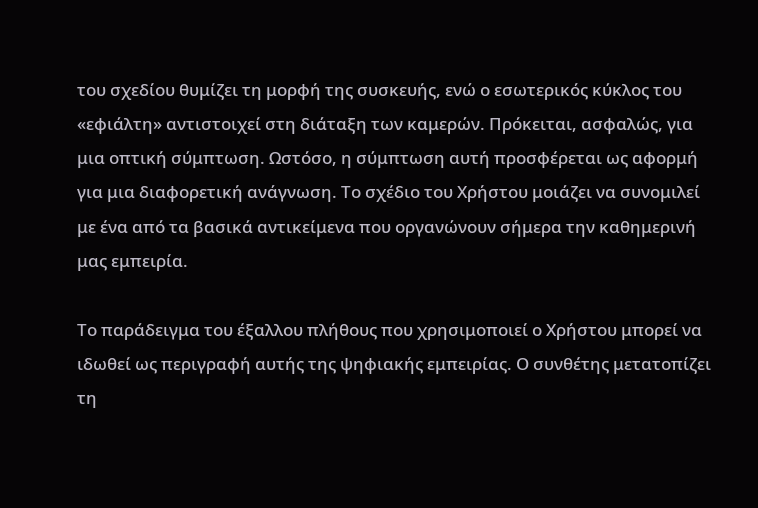του σχεδίου θυμίζει τη μορφή της συσκευής, ενώ ο εσωτερικός κύκλος του «εφιάλτη» αντιστοιχεί στη διάταξη των καμερών. Πρόκειται, ασφαλώς, για μια οπτική σύμπτωση. Ωστόσο, η σύμπτωση αυτή προσφέρεται ως αφορμή για μια διαφορετική ανάγνωση. Το σχέδιο του Χρήστου μοιάζει να συνομιλεί με ένα από τα βασικά αντικείμενα που οργανώνουν σήμερα την καθημερινή μας εμπειρία.

Το παράδειγμα του έξαλλου πλήθους που χρησιμοποιεί ο Χρήστου μπορεί να ιδωθεί ως περιγραφή αυτής της ψηφιακής εμπειρίας. Ο συνθέτης μετατοπίζει τη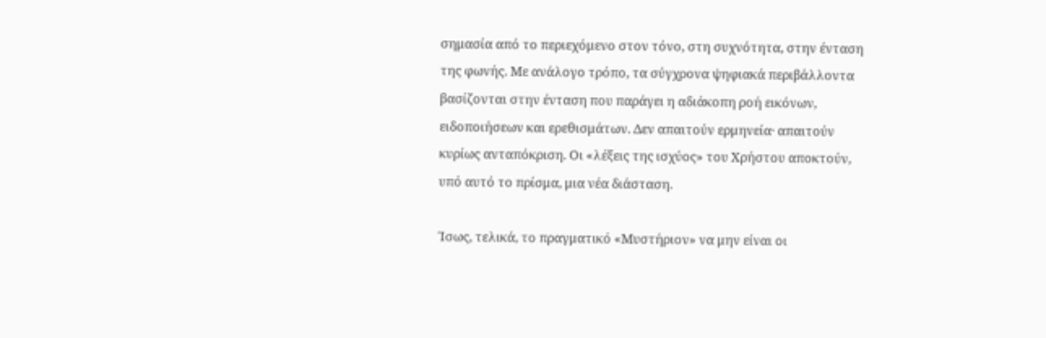σημασία από το περιεχόμενο στον τόνο, στη συχνότητα, στην ένταση της φωνής. Με ανάλογο τρόπο, τα σύγχρονα ψηφιακά περιβάλλοντα βασίζονται στην ένταση που παράγει η αδιάκοπη ροή εικόνων, ειδοποιήσεων και ερεθισμάτων. Δεν απαιτούν ερμηνεία· απαιτούν κυρίως ανταπόκριση. Οι «λέξεις της ισχύος» του Χρήστου αποκτούν, υπό αυτό το πρίσμα, μια νέα διάσταση.

Ίσως, τελικά, το πραγματικό «Μυστήριον» να μην είναι οι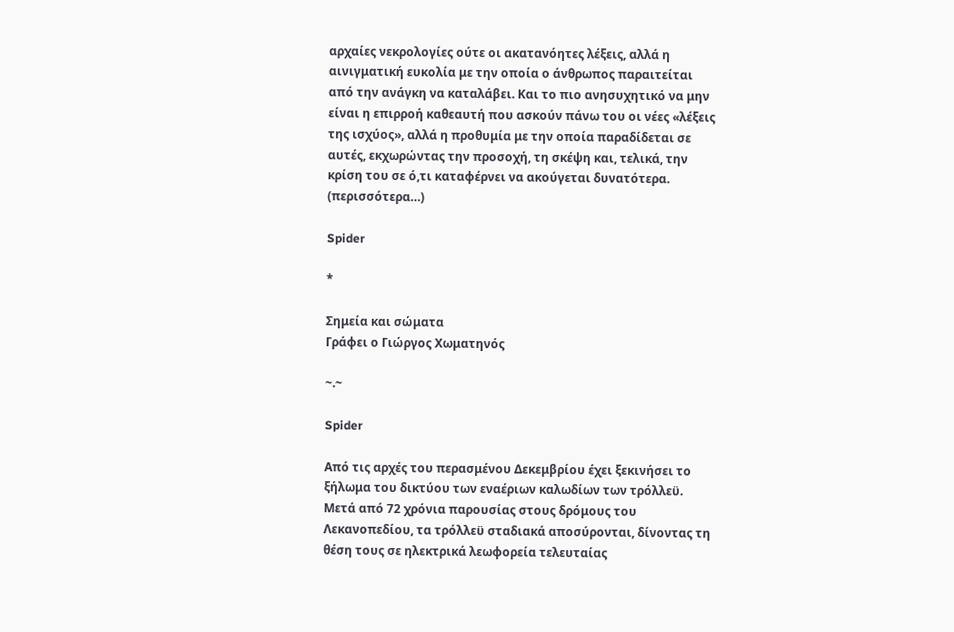αρχαίες νεκρολογίες ούτε οι ακατανόητες λέξεις, αλλά η αινιγματική ευκολία με την οποία ο άνθρωπος παραιτείται από την ανάγκη να καταλάβει. Και το πιο ανησυχητικό να μην είναι η επιρροή καθεαυτή που ασκούν πάνω του οι νέες «λέξεις της ισχύος», αλλά η προθυμία με την οποία παραδίδεται σε αυτές, εκχωρώντας την προσοχή, τη σκέψη και, τελικά, την κρίση του σε ό,τι καταφέρνει να ακούγεται δυνατότερα. (περισσότερα…)

Spider

*

Σημεία και σώματα
Γράφει ο Γιώργος Χωματηνός

~.~

Spider

Από τις αρχές του περασμένου Δεκεμβρίου έχει ξεκινήσει το ξήλωμα του δικτύου των εναέριων καλωδίων των τρόλλεϋ. Μετά από 72 χρόνια παρουσίας στους δρόμους του Λεκανοπεδίου, τα τρόλλεϋ σταδιακά αποσύρονται, δίνοντας τη θέση τους σε ηλεκτρικά λεωφορεία τελευταίας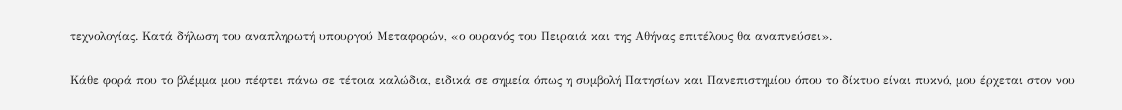τεχνολογίας. Κατά δήλωση του αναπληρωτή υπουργού Μεταφορών, «ο ουρανός του Πειραιά και της Αθήνας επιτέλους θα αναπνεύσει».

Κάθε φορά που το βλέμμα μου πέφτει πάνω σε τέτοια καλώδια, ειδικά σε σημεία όπως η συμβολή Πατησίων και Πανεπιστημίου όπου το δίκτυο είναι πυκνό, μου έρχεται στον νου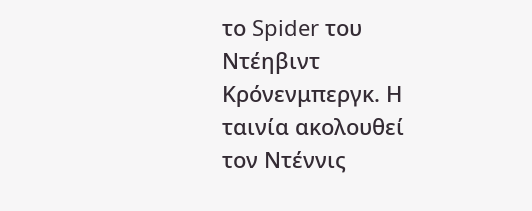το Spider του Ντέηβιντ Κρόνενμπεργκ. Η ταινία ακολουθεί τον Ντέννις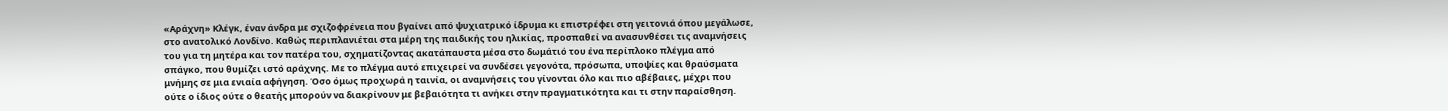«Αράχνη» Κλέγκ, έναν άνδρα με σχιζοφρένεια που βγαίνει από ψυχιατρικό ίδρυμα κι επιστρέφει στη γειτονιά όπου μεγάλωσε, στο ανατολικό Λονδίνο. Καθώς περιπλανιέται στα μέρη της παιδικής του ηλικίας, προσπαθεί να ανασυνθέσει τις αναμνήσεις του για τη μητέρα και τον πατέρα του, σχηματίζοντας ακατάπαυστα μέσα στο δωμάτιό του ένα περίπλοκο πλέγμα από σπάγκο, που θυμίζει ιστό αράχνης. Με το πλέγμα αυτό επιχειρεί να συνδέσει γεγονότα, πρόσωπα, υποψίες και θραύσματα μνήμης σε μια ενιαία αφήγηση. Όσο όμως προχωρά η ταινία, οι αναμνήσεις του γίνονται όλο και πιο αβέβαιες, μέχρι που ούτε ο ίδιος ούτε ο θεατής μπορούν να διακρίνουν με βεβαιότητα τι ανήκει στην πραγματικότητα και τι στην παραίσθηση.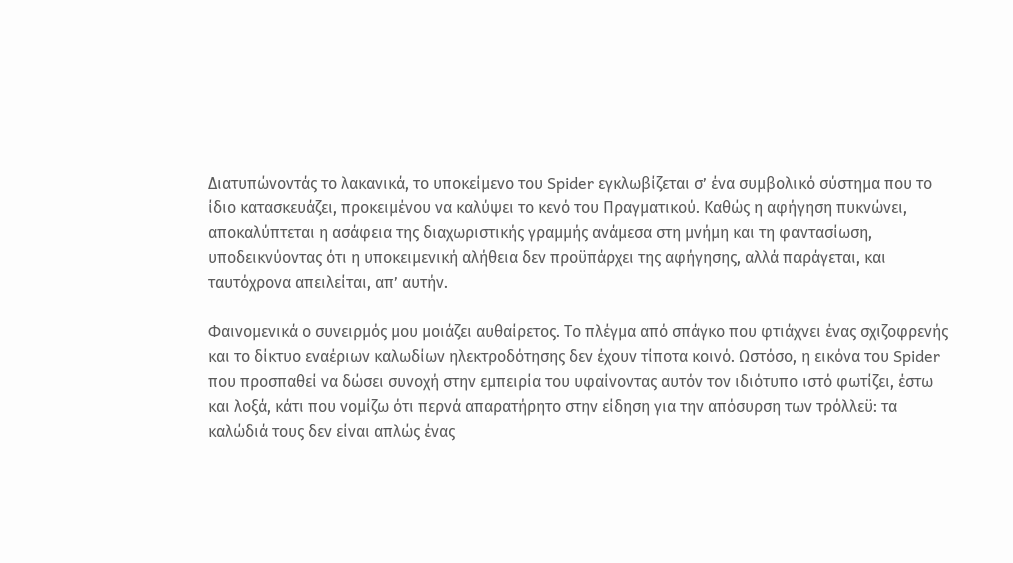Διατυπώνοντάς το λακανικά, το υποκείμενο του Spider εγκλωβίζεται σ’ ένα συμβολικό σύστημα που το ίδιο κατασκευάζει, προκειμένου να καλύψει το κενό του Πραγματικού. Καθώς η αφήγηση πυκνώνει, αποκαλύπτεται η ασάφεια της διαχωριστικής γραμμής ανάμεσα στη μνήμη και τη φαντασίωση, υποδεικνύοντας ότι η υποκειμενική αλήθεια δεν προϋπάρχει της αφήγησης, αλλά παράγεται, και ταυτόχρονα απειλείται, απ’ αυτήν.

Φαινομενικά ο συνειρμός μου μοιάζει αυθαίρετος. Το πλέγμα από σπάγκο που φτιάχνει ένας σχιζοφρενής και το δίκτυο εναέριων καλωδίων ηλεκτροδότησης δεν έχουν τίποτα κοινό. Ωστόσο, η εικόνα του Spider που προσπαθεί να δώσει συνοχή στην εμπειρία του υφαίνοντας αυτόν τον ιδιότυπο ιστό φωτίζει, έστω και λοξά, κάτι που νομίζω ότι περνά απαρατήρητο στην είδηση για την απόσυρση των τρόλλεϋ: τα καλώδιά τους δεν είναι απλώς ένας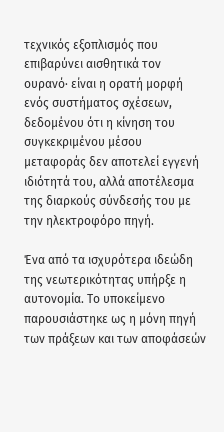τεχνικός εξοπλισμός που επιβαρύνει αισθητικά τον ουρανό· είναι η ορατή μορφή ενός συστήματος σχέσεων, δεδομένου ότι η κίνηση του συγκεκριμένου μέσου μεταφοράς δεν αποτελεί εγγενή ιδιότητά του, αλλά αποτέλεσμα της διαρκούς σύνδεσής του με την ηλεκτροφόρο πηγή.

Ένα από τα ισχυρότερα ιδεώδη της νεωτερικότητας υπήρξε η αυτονομία. Το υποκείμενο παρουσιάστηκε ως η μόνη πηγή των πράξεων και των αποφάσεών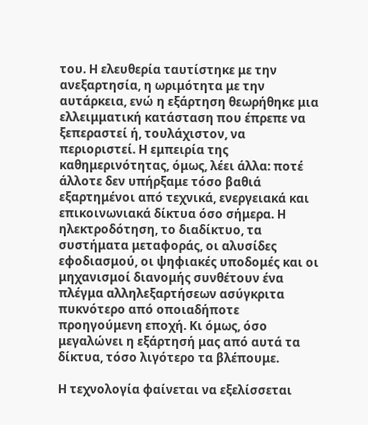του. Η ελευθερία ταυτίστηκε με την ανεξαρτησία, η ωριμότητα με την αυτάρκεια, ενώ η εξάρτηση θεωρήθηκε μια ελλειμματική κατάσταση που έπρεπε να ξεπεραστεί ή, τουλάχιστον, να περιοριστεί. Η εμπειρία της καθημερινότητας, όμως, λέει άλλα: ποτέ άλλοτε δεν υπήρξαμε τόσο βαθιά εξαρτημένοι από τεχνικά, ενεργειακά και επικοινωνιακά δίκτυα όσο σήμερα. Η ηλεκτροδότηση, το διαδίκτυο, τα συστήματα μεταφοράς, οι αλυσίδες εφοδιασμού, οι ψηφιακές υποδομές και οι μηχανισμοί διανομής συνθέτουν ένα πλέγμα αλληλεξαρτήσεων ασύγκριτα πυκνότερο από οποιαδήποτε προηγούμενη εποχή. Κι όμως, όσο μεγαλώνει η εξάρτησή μας από αυτά τα δίκτυα, τόσο λιγότερο τα βλέπουμε.

Η τεχνολογία φαίνεται να εξελίσσεται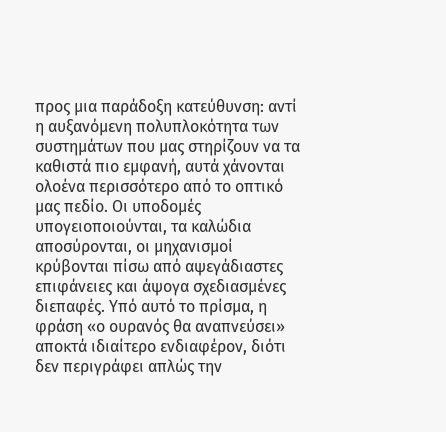προς μια παράδοξη κατεύθυνση: αντί η αυξανόμενη πολυπλοκότητα των συστημάτων που μας στηρίζουν να τα καθιστά πιο εμφανή, αυτά χάνονται ολοένα περισσότερο από το οπτικό μας πεδίο. Οι υποδομές υπογειοποιούνται, τα καλώδια αποσύρονται, οι μηχανισμοί κρύβονται πίσω από αψεγάδιαστες επιφάνειες και άψογα σχεδιασμένες διεπαφές. Υπό αυτό το πρίσμα, η φράση «ο ουρανός θα αναπνεύσει» αποκτά ιδιαίτερο ενδιαφέρον, διότι δεν περιγράφει απλώς την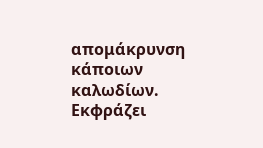απομάκρυνση κάποιων καλωδίων. Εκφράζει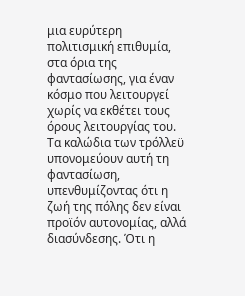μια ευρύτερη πολιτισμική επιθυμία, στα όρια της φαντασίωσης, για έναν κόσμο που λειτουργεί χωρίς να εκθέτει τους όρους λειτουργίας του. Τα καλώδια των τρόλλεϋ υπονομεύουν αυτή τη φαντασίωση, υπενθυμίζοντας ότι η ζωή της πόλης δεν είναι προϊόν αυτονομίας, αλλά διασύνδεσης. Ότι η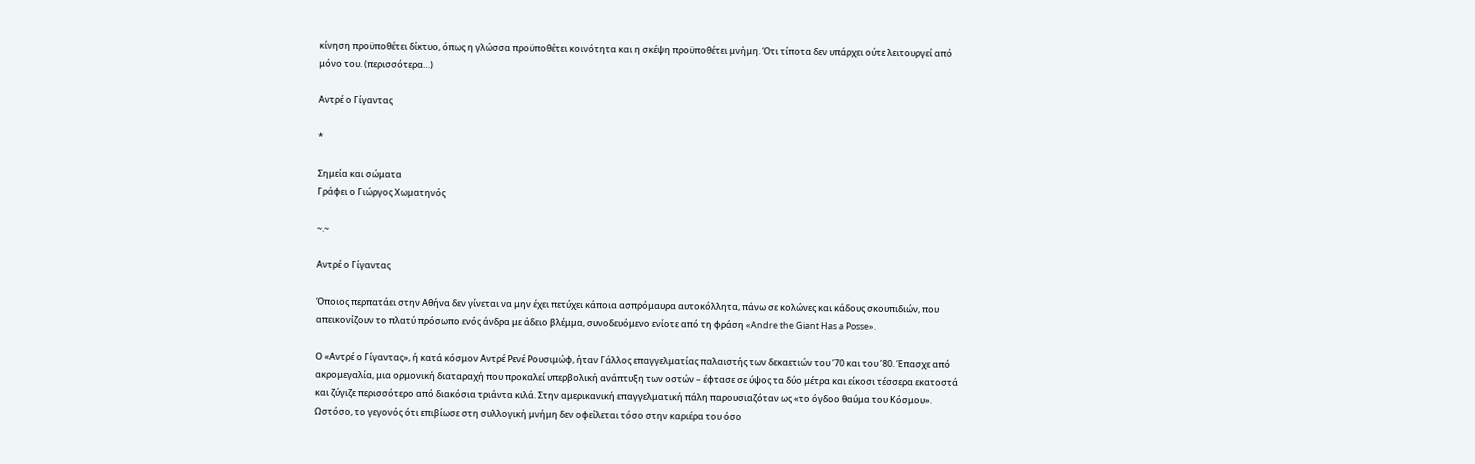κίνηση προϋποθέτει δίκτυο, όπως η γλώσσα προϋποθέτει κοινότητα και η σκέψη προϋποθέτει μνήμη. Ότι τίποτα δεν υπάρχει ούτε λειτουργεί από μόνο του. (περισσότερα…)

Αντρέ ο Γίγαντας

*

Σημεία και σώματα
Γράφει ο Γιώργος Χωματηνός

~.~

Αντρέ ο Γίγαντας

Όποιος περπατάει στην Αθήνα δεν γίνεται να μην έχει πετύχει κάποια ασπρόμαυρα αυτοκόλλητα, πάνω σε κολώνες και κάδους σκουπιδιών, που απεικονίζουν το πλατύ πρόσωπο ενός άνδρα με άδειο βλέμμα, συνοδευόμενο ενίοτε από τη φράση «Andre the Giant Has a Posse».

Ο «Αντρέ ο Γίγαντας», ή κατά κόσμον Αντρέ Ρενέ Ρουσιμώφ, ήταν Γάλλος επαγγελματίας παλαιστής των δεκαετιών του ’70 και του ’80. Έπασχε από ακρομεγαλία, μια ορμονική διαταραχή που προκαλεί υπερβολική ανάπτυξη των οστών – έφτασε σε ύψος τα δύο μέτρα και είκοσι τέσσερα εκατοστά και ζύγιζε περισσότερο από διακόσια τριάντα κιλά. Στην αμερικανική επαγγελματική πάλη παρουσιαζόταν ως «το όγδοο θαύμα του Κόσμου». Ωστόσο, το γεγονός ότι επιβίωσε στη συλλογική μνήμη δεν οφείλεται τόσο στην καριέρα του όσο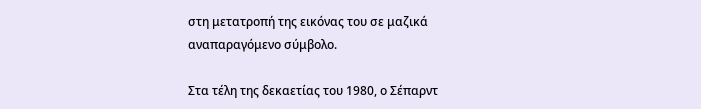στη μετατροπή της εικόνας του σε μαζικά αναπαραγόμενο σύμβολο.

Στα τέλη της δεκαετίας του 1980, ο Σέπαρντ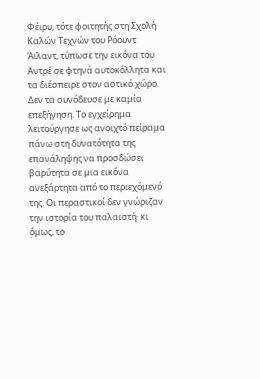Φέιρυ, τότε φοιτητής στη Σχολή Καλών Τεχνών του Ρόουντ Άιλαντ, τύπωσε την εικόνα του Αντρέ σε φτηνά αυτοκόλλητα και τα διέσπειρε στον αστικό χώρο. Δεν τα συνόδευσε με καμία επεξήγηση. Το εγχείρημα λειτούργησε ως ανοιχτό πείραμα πάνω στη δυνατότητα της επανάληψης να προσδώσει βαρύτητα σε μια εικόνα ανεξάρτητα από το περιεχόμενό της. Οι περαστικοί δεν γνώριζαν την ιστορία του παλαιστή· κι όμως, το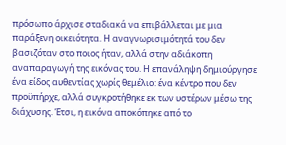πρόσωπο άρχισε σταδιακά να επιβάλλεται με μια παράξενη οικειότητα. Η αναγνωρισιμότητά του δεν βασιζόταν στο ποιος ήταν, αλλά στην αδιάκοπη αναπαραγωγή της εικόνας του. Η επανάληψη δημιούργησε ένα είδος αυθεντίας χωρίς θεμέλιο: ένα κέντρο που δεν προϋπήρχε, αλλά συγκροτήθηκε εκ των υστέρων μέσω της διάχυσης. Έτσι, η εικόνα αποκόπηκε από το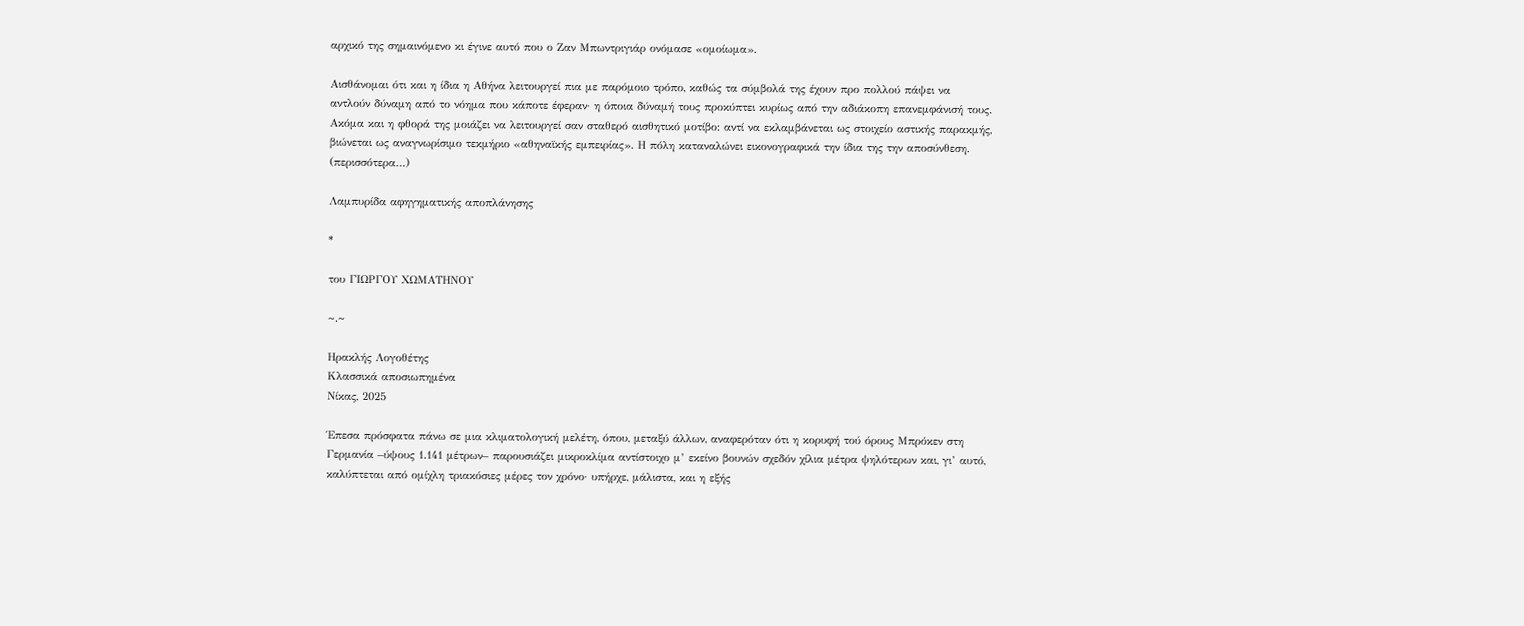αρχικό της σημαινόμενο κι έγινε αυτό που ο Ζαν Μπωντριγιάρ ονόμασε «ομοίωμα».

Αισθάνομαι ότι και η ίδια η Αθήνα λειτουργεί πια με παρόμοιο τρόπο, καθώς τα σύμβολά της έχουν προ πολλού πάψει να αντλούν δύναμη από το νόημα που κάποτε έφεραν· η όποια δύναμή τους προκύπτει κυρίως από την αδιάκοπη επανεμφάνισή τους. Ακόμα και η φθορά της μοιάζει να λειτουργεί σαν σταθερό αισθητικό μοτίβο: αντί να εκλαμβάνεται ως στοιχείο αστικής παρακμής, βιώνεται ως αναγνωρίσιμο τεκμήριο «αθηναϊκής εμπειρίας». Η πόλη καταναλώνει εικονογραφικά την ίδια της την αποσύνθεση. (περισσότερα…)

Λαμπυρίδα αφηγηματικής αποπλάνησης

*

του ΓΙΩΡΓΟΥ ΧΩΜΑΤΗΝΟΥ

~.~

Ηρακλής Λογοθέτης
Κλασσικά αποσιωπημένα
Νίκας, 2025

Έπεσα πρόσφατα πάνω σε μια κλιματολογική μελέτη, όπου, μεταξύ άλλων, αναφερόταν ότι η κορυφή τού όρους Μπρόκεν στη Γερμανία –ύψους 1.141 μέτρων– παρουσιάζει μικροκλίμα αντίστοιχο μ’ εκείνο βουνών σχεδόν χίλια μέτρα ψηλότερων και, γι’ αυτό, καλύπτεται από ομίχλη τριακόσιες μέρες τον χρόνο· υπήρχε, μάλιστα, και η εξής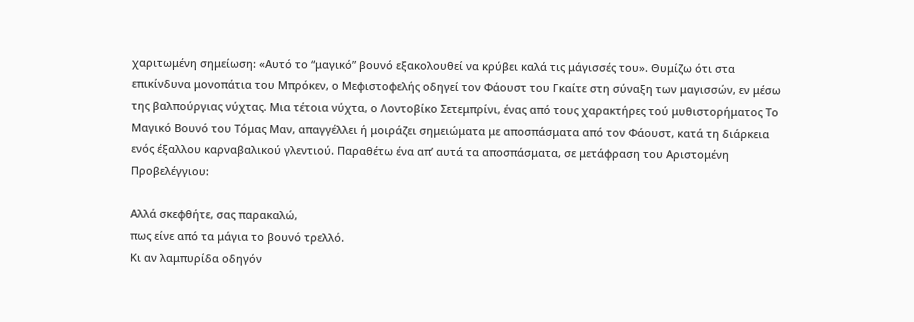χαριτωμένη σημείωση: «Αυτό το “μαγικό” βουνό εξακολουθεί να κρύβει καλά τις μάγισσές του». Θυμίζω ότι στα επικίνδυνα μονοπάτια του Μπρόκεν, ο Μεφιστοφελής οδηγεί τον Φάουστ του Γκαίτε στη σύναξη των μαγισσών, εν μέσω της βαλπούργιας νύχτας. Μια τέτοια νύχτα, ο Λοντοβίκο Σετεμπρίνι, ένας από τους χαρακτήρες τού μυθιστορήματος Το Μαγικό Βουνό του Τόμας Μαν, απαγγέλλει ή μοιράζει σημειώματα με αποσπάσματα από τον Φάουστ, κατά τη διάρκεια ενός έξαλλου καρναβαλικού γλεντιού. Παραθέτω ένα απ’ αυτά τα αποσπάσματα, σε μετάφραση του Αριστομένη Προβελέγγιου:

Αλλά σκεφθήτε, σας παρακαλώ,
πως είνε από τα μάγια το βουνό τρελλό.
Κι αν λαμπυρίδα οδηγόν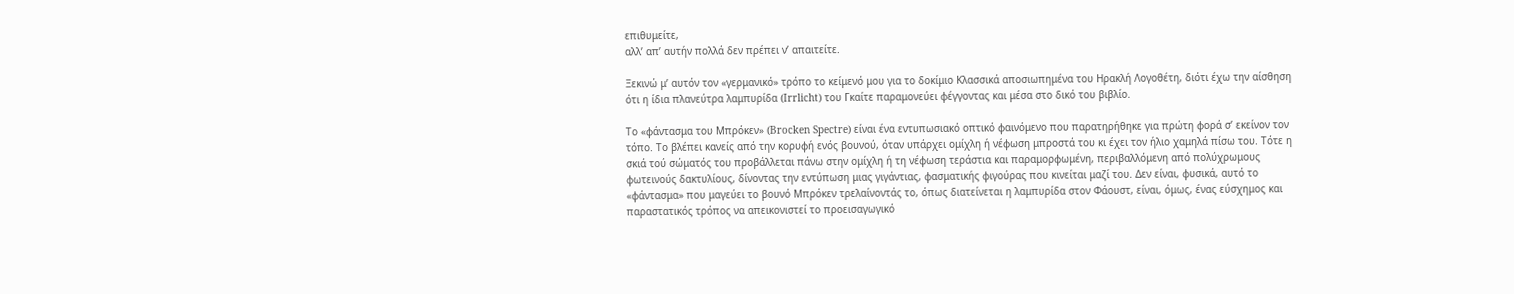επιθυμείτε,
αλλ’ απ’ αυτήν πολλά δεν πρέπει ν’ απαιτείτε.

Ξεκινώ μ’ αυτόν τον «γερμανικό» τρόπο το κείμενό μου για το δοκίμιο Κλασσικά αποσιωπημένα του Ηρακλή Λογοθέτη, διότι έχω την αίσθηση ότι η ίδια πλανεύτρα λαμπυρίδα (Irrlicht) του Γκαίτε παραμονεύει φέγγοντας και μέσα στο δικό του βιβλίο.

Το «φάντασμα του Μπρόκεν» (Brocken Spectre) είναι ένα εντυπωσιακό οπτικό φαινόμενο που παρατηρήθηκε για πρώτη φορά σ’ εκείνον τον τόπο. Το βλέπει κανείς από την κορυφή ενός βουνού, όταν υπάρχει ομίχλη ή νέφωση μπροστά του κι έχει τον ήλιο χαμηλά πίσω του. Τότε η σκιά τού σώματός του προβάλλεται πάνω στην ομίχλη ή τη νέφωση τεράστια και παραμορφωμένη, περιβαλλόμενη από πολύχρωμους φωτεινούς δακτυλίους, δίνοντας την εντύπωση μιας γιγάντιας, φασματικής φιγούρας που κινείται μαζί του. Δεν είναι, φυσικά, αυτό το «φάντασμα» που μαγεύει το βουνό Μπρόκεν τρελαίνοντάς το, όπως διατείνεται η λαμπυρίδα στον Φάουστ, είναι, όμως, ένας εύσχημος και παραστατικός τρόπος να απεικονιστεί το προεισαγωγικό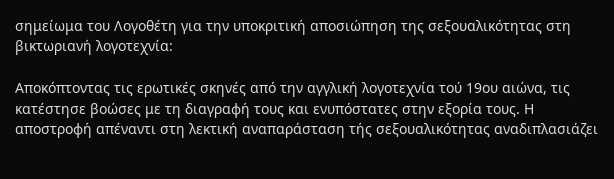σημείωμα του Λογοθέτη για την υποκριτική αποσιώπηση της σεξουαλικότητας στη βικτωριανή λογοτεχνία:

Αποκόπτοντας τις ερωτικές σκηνές από την αγγλική λογοτεχνία τού 19ου αιώνα, τις κατέστησε βοώσες με τη διαγραφή τους και ενυπόστατες στην εξορία τους. Η αποστροφή απέναντι στη λεκτική αναπαράσταση τής σεξουαλικότητας αναδιπλασιάζει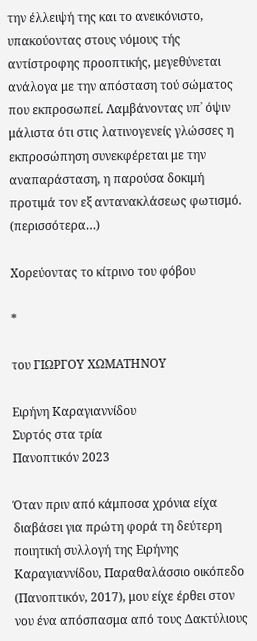την έλλειψή της και το ανεικόνιστο, υπακούοντας στους νόμους τής αντίστροφης προοπτικής, μεγεθύνεται ανάλογα με την απόσταση τού σώματος που εκπροσωπεί. Λαμβάνοντας υπ᾿ όψιν μάλιστα ότι στις λατινογενείς γλώσσες η εκπροσώπηση συνεκφέρεται με την αναπαράσταση, η παρούσα δοκιμή προτιμά τον εξ αντανακλάσεως φωτισμό. (περισσότερα…)

Χορεύοντας το κίτρινο του φόβου

*

του ΓΙΩΡΓΟΥ ΧΩΜΑΤΗΝΟΥ

Ειρήνη Καραγιαννίδου
Συρτός στα τρία
Πανοπτικόν 2023

Όταν πριν από κάμποσα χρόνια είχα διαβάσει για πρώτη φορά τη δεύτερη ποιητική συλλογή της Ειρήνης Καραγιαννίδου, Παραθαλάσσιο οικόπεδο (Πανοπτικόν, 2017), μου είχε έρθει στον νου ένα απόσπασμα από τους Δακτύλιους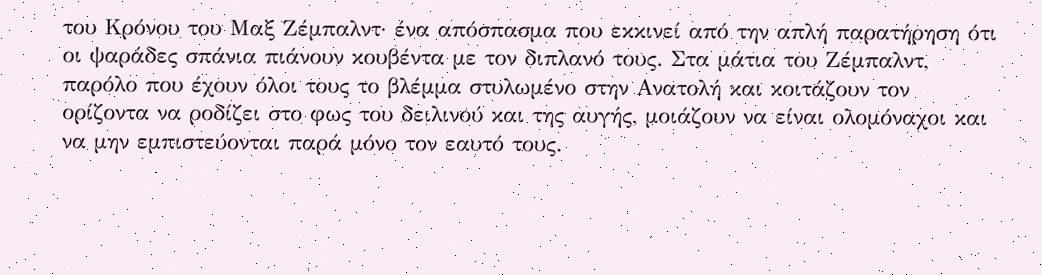του Κρόνου του Μαξ Ζέμπαλντ· ένα απόσπασμα που εκκινεί από την απλή παρατήρηση ότι οι ψαράδες σπάνια πιάνουν κουβέντα με τον διπλανό τους. Στα μάτια του Ζέμπαλντ, παρόλο που έχουν όλοι τους το βλέμμα στυλωμένο στην Ανατολή και κοιτάζουν τον ορίζοντα να ροδίζει στο φως του δειλινού και της αυγής, μοιάζουν να είναι ολομόναχοι και να μην εμπιστεύονται παρά μόνο τον εαυτό τους.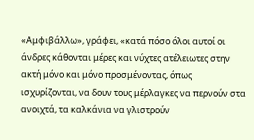«Αμφιβάλλω», γράφει, «κατά πόσο όλοι αυτοί οι άνδρες κάθονται μέρες και νύχτες ατέλειωτες στην ακτή μόνο και μόνο προσμένοντας, όπως ισχυρίζονται, να δουν τους μέρλαγκες να περνούν στα ανοιχτά, τα καλκάνια να γλιστρούν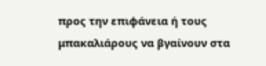προς την επιφάνεια ή τους μπακαλιάρους να βγαίνουν στα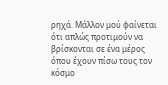ρηχά. Μάλλον μού φαίνεται ότι απλώς προτιμούν να βρίσκονται σε ένα μέρος όπου έχουν πίσω τους τον κόσμο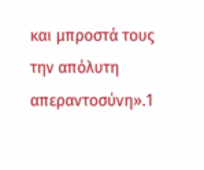και μπροστά τους την απόλυτη απεραντοσύνη».1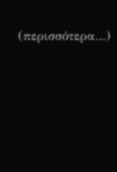(περισσότερα…)